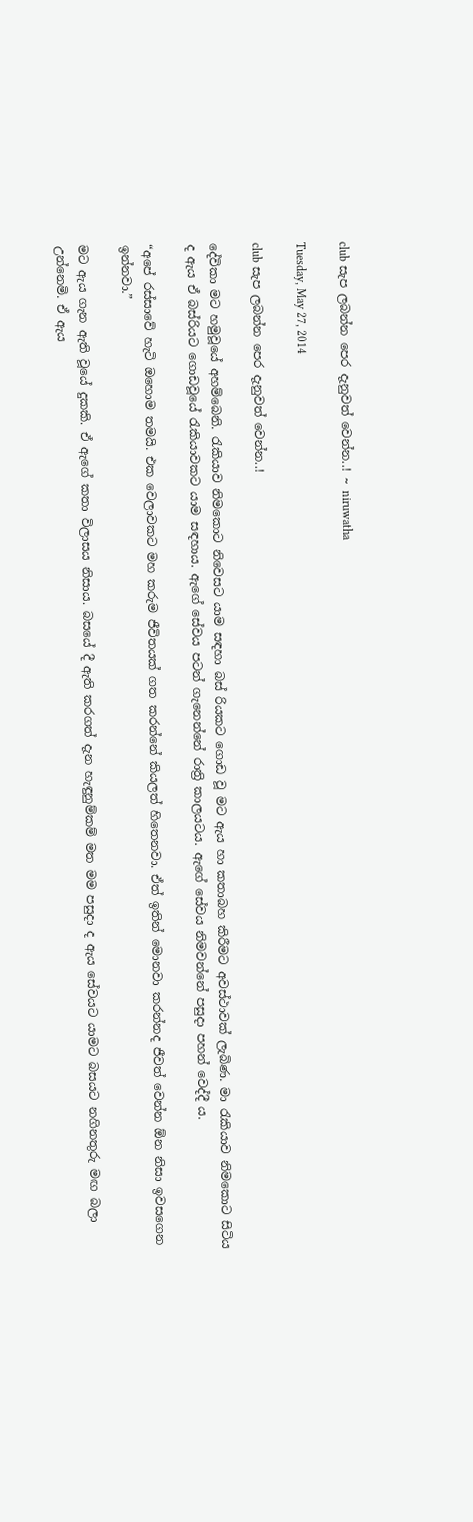club සැප ලබන්න පෙර දැනුවත් වෙන්න..! ~ niruwatha

Tuesday, May 27, 2014

club සැප ලබන්න පෙර දැනුවත් වෙන්න..!

දේවිකා මට හමුවූයේ අහම්බෙනි. රැකියාව නිමකොට නිවෙසට යාම සඳහා බස් රියකට ගොඩ වූ මට ඇය හා කතාබහ කිරීමට අවස්ථාවක් ලැබිණ. මා රැකියාව නිමකොට සිටිය ද ඇය ඒ බස්රියට ගොඩවූයේ රැකියාවකට යාම සඳහාය. ඇගේ සේවය පටන් ගැනෙන්නේ රාත්‍රි කාලයටය. ඇගේ සේවය නිමවන්නේ පසුදා පහන් වෙද්දී ය.

“අපේ රස්සාවේ හැටි ඔහොම තමයි. එක වෙලාවකට මහ කරුම ජීවිතයක් ගත කරන්නේ කියලත් හිතෙනවා. ඒත් ඉතින් මොනවා කරන්නද ජීවත් වෙන්න ඕන නිසා ඉවසගෙන ඉන්නවා.”

මට ඇය ගැන ඇති වූයේ දුකකි. ඒ ඇගේ කතා විලාසය නිසාය. බසයේ දී ඇති කරගත් දැන හැඳුනුම්කම් මත මම පසුදා ද ඇය සේවයට යාමට බසයට නගිනතුරු මඟ බලා උන්නෙමි. ඒ ඇය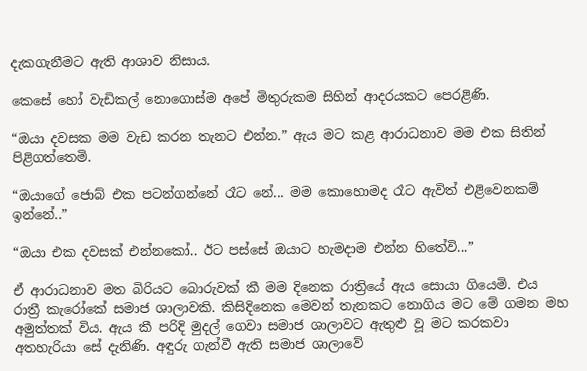දැකගැනීමට ඇති ආශාව නිසාය.

කෙසේ හෝ වැඩිකල් නොගොස්ම අපේ මිතුරුකම සිහින් ආදරයකට පෙරළිණි.

“ඔයා දවසක මම වැඩ කරන තැනට එන්න.” ඇය මට කළ ආරාධනාව මම එක සිතින් පිළිගත්තෙමි.

“ඔයාගේ ජොබ් එක පටන්ගන්නේ රෑට නේ... මම කොහොමද රෑට ඇවිත් එළිවෙනකම් ඉන්නේ..”

“ඔයා එක දවසක් එන්නකෝ.. ඊට පස්සේ ඔයාට හැමදාම එන්න හිතේවි...”

ඒ ආරාධනාව මත බිරියට බොරුවක් කී මම දිනෙක රාත්‍රියේ ඇය සොයා ගියෙමි. එය රාත්‍රී කැරෝකේ සමාජ ශාලාවකි. කිසිදිනෙක මෙවන් තැනකට නොගිය මට මේ ගමන මහ අමුත්තක් විය. ඇය කී පරිදි මුදල් ගෙවා සමාජ ශාලාවට ඇතුළු වූ මට කරකවා අතහැරියා සේ දැනිණි. අඳුරු ගැන්වී ඇති සමාජ ශාලාවේ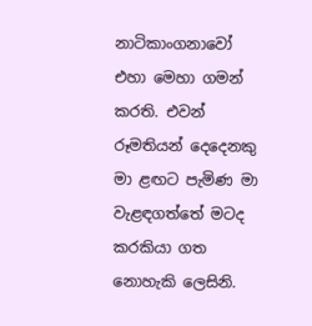නාටිකාංගනාවෝ එහා මෙහා ගමන් කරති. එවන් රූමතියන් දෙදෙනකු මා ළඟට පැමිණ මා වැළඳගත්තේ මටද කරකියා ගත නොහැකි ලෙසිනි.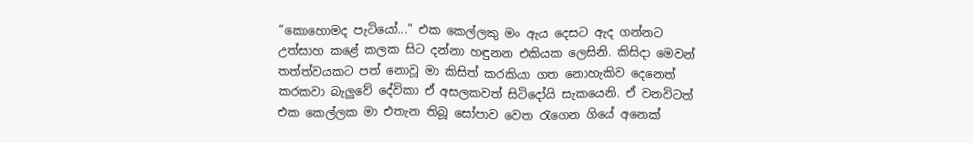“කොහොමද පැටියෝ...” එක කෙල්ලකු මං ඇය දෙසට ඇද ගන්නට උත්සාහ කළේ කලක සිට දන්නා හඳුනන එකියක ලෙසිනි. කිසිදා මෙවන් තත්ත්වයකට පත් නොවූ මා කිසිත් කරකියා ගත නොහැකිව දෙනෙත් කරකවා බැලුවේ දේවිකා ඒ අසලකවත් සිටිදෝයි සැකයෙනි. ඒ වනවිටත් එක කෙල්ලක මා එතැන තිබූ සෝපාව වෙත රැගෙන ගියේ අනෙක්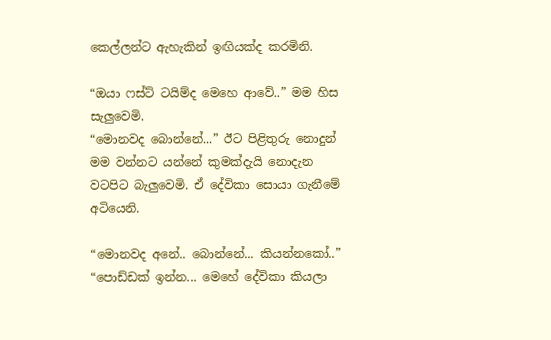කෙල්ලන්ට ඇහැකින් ඉඟියක්ද කරමිනි.

“ඔයා ෆස්ට් ටයිම්ද මෙහෙ ආවේ..” මම හිස සැලුවෙමි.
“මොනවද බොන්නේ...” ඊට පිළිතුරු නොදුන් මම වන්නට යන්නේ කුමක්දැයි නොදැන වටපිට බැලුවෙමි. ඒ දේවිකා සොයා ගැනීමේ අටියෙනි.

“මොනවද අනේ.. බොන්නේ... කියන්නකෝ..”
“පොඩ්ඩක් ඉන්න... මෙහේ දේවිකා කියලා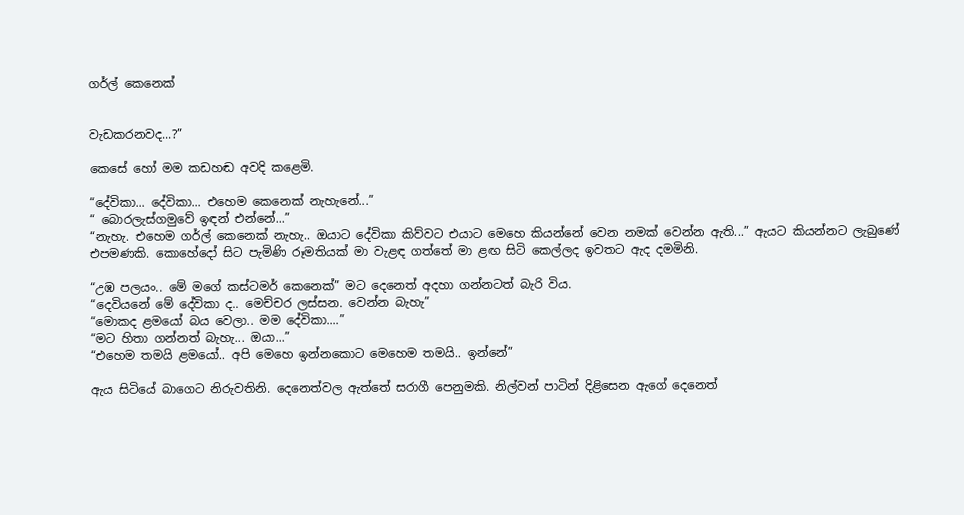ගර්ල් කෙනෙක්


වැඩකරනවද...?”

කෙසේ හෝ මම කඩහඬ අවදි කළෙමි.

“දේවිකා... දේවිකා... එහෙම කෙනෙක් නැහැනේ...”
“ බොරලැස්ගමුවේ ඉඳන් එන්නේ...”
“නැහැ. එහෙම ගර්ල් කෙනෙක් නැහැ.. ඔයාට දේවිකා කිව්වට එයාට මෙහෙ කියන්නේ වෙන නමක් වෙන්න ඇති...” ඇයට කියන්නට ලැබුණේ එපමණකි. කොහේදෝ සිට පැමිණි රූමතියක් මා වැළඳ ගත්තේ මා ළඟ සිටි කෙල්ලද ඉවතට ඇද දමමිනි.

“උඹ පලයං.. මේ මගේ කස්ටමර් කෙනෙක්” මට දෙනෙත් අදහා ගන්නටත් බැරි විය.
“දෙවියනේ මේ දේවිකා ද.. මෙච්චර ලස්සන. වෙන්න බැහැ”
“මොකද ළමයෝ බය වෙලා.. මම දේවිකා....”
“මට හිතා ගන්නත් බැහැ... ඔයා...”
“එහෙම තමයි ළමයෝ.. අපි මෙහෙ ඉන්නකොට මෙහෙම තමයි.. ඉන්නේ”

ඇය සිටියේ බාගෙට නිරුවතිනි. දෙනෙත්වල ඇත්තේ සරාගී පෙනුමකි. නිල්වන් පාටින් දිළිසෙන ඇගේ දෙනෙත්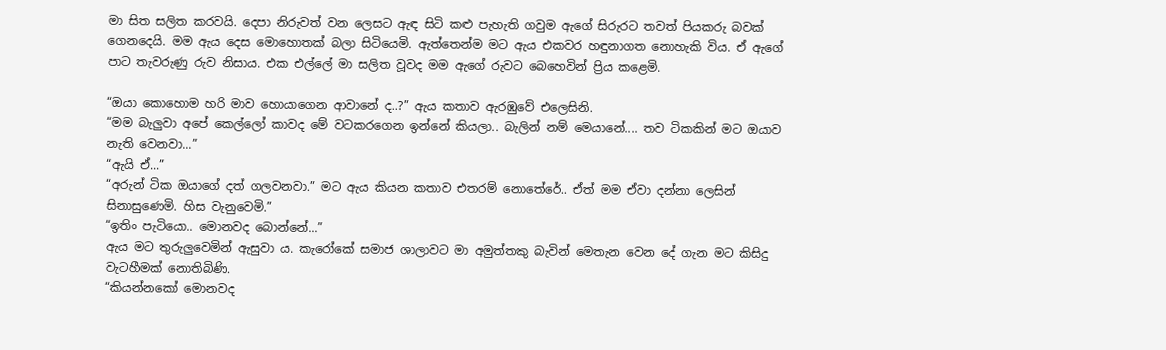මා සිත සලිත කරවයි. දෙපා නිරුවත් වන ලෙසට ඇඳ සිටි කළු පැහැති ගවුම ඇගේ සිරුරට තවත් පියකරු බවක් ගෙනදෙයි. මම ඇය දෙස මොහොතක් බලා සිටියෙමි. ඇත්තෙන්ම මට ඇය එකවර හඳුනාගත නොහැකි විය. ඒ ඇගේ පාට තැවරුණු රුව නිසාය. එක එල්ලේ මා සලිත වූවද මම ඇගේ රුවට බෙහෙවින් ප්‍රිය කළෙමි.

“ඔයා කොහොම හරි මාව හොයාගෙන ආවානේ ද..?” ඇය කතාව ඇරඹුවේ එලෙසිනි.
“මම බැලුවා අපේ කෙල්ලෝ කාවද මේ වටකරගෙන ඉන්නේ කියලා.. බැලින් නම් මෙයානේ.... තව ටිකකින් මට ඔයාව නැති වෙනවා...”
“ඇයි ඒ...”
“අරුන් ටික ඔයාගේ දත් ගලවනවා.” මට ඇය කියන කතාව එතරම් නොතේරේ.. ඒත් මම ඒවා දන්නා ලෙසින් සිනාසුණෙමි. හිස වැනුවෙමි.”
“ඉතිං පැටියො.. මොනවද බොන්නේ...”
ඇය මට තුරුලුවෙමින් ඇසුවා ය. කැරෝකේ සමාජ ශාලාවට මා අමුත්තකු බැවින් මෙතැන වෙන දේ ගැන මට කිසිදු වැටහීමක් නොතිබිණි.
“කියන්නකෝ මොනවද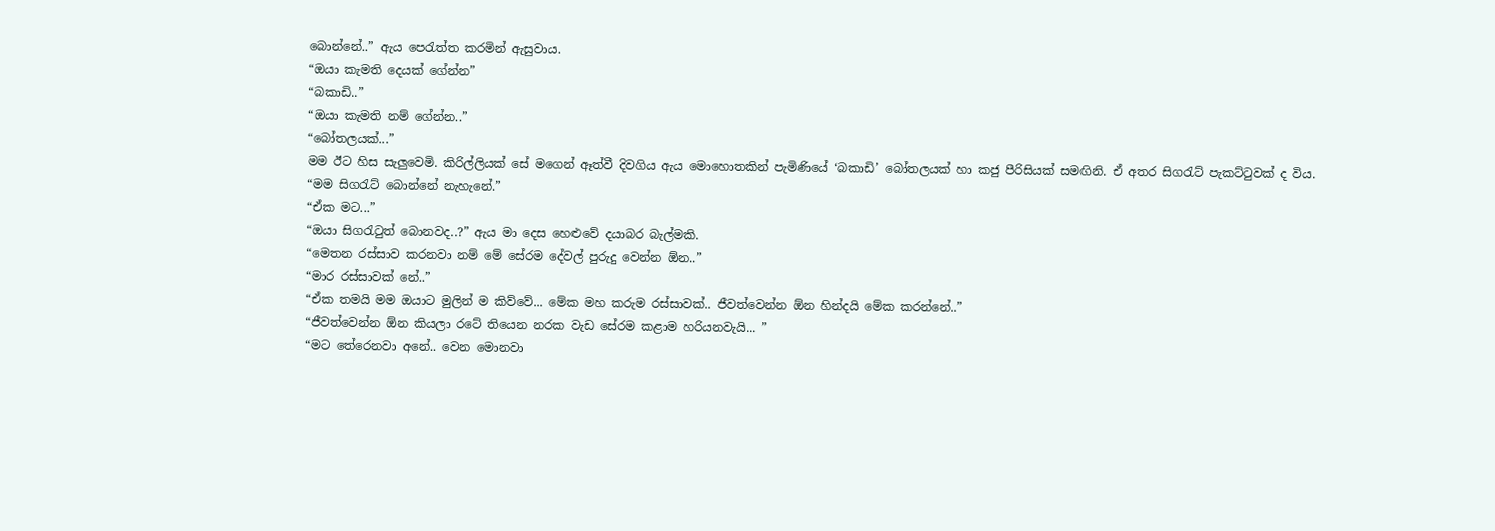බොන්නේ..” ඇය පෙරැත්ත කරමින් ඇසුවාය.
“ඔයා කැමති දෙයක් ගේන්න”
“බකාඩි..”
“ඔයා කැමති නම් ගේන්න..”
“බෝතලයක්...”
මම ඊට හිස සැලුවෙමි. කිරිල්ලියක් සේ මගෙන් ඈත්වී දිවගිය ඇය මොහොතකින් පැමිණියේ ‘බකාඩි’ බෝතලයක් හා කජු පීරිසියක් සමඟිනි. ඒ අතර සිගරැට් පැකට්ටුවක් ද විය.
“මම සිගරැට් බොන්නේ නැහැනේ.”
“ඒක මට...”
“ඔයා සිගරැටුත් බොනවද..?” ඇය මා දෙස හෙළුවේ දයාබර බැල්මකි.
“මෙතන රස්සාව කරනවා නම් මේ සේරම දේවල් පුරුදු වෙන්න ඕන..”
“මාර රස්සාවක් නේ..”
“ඒක තමයි මම ඔයාට මුලින් ම කිව්වේ... මේක මහ කරුම රස්සාවක්.. ජීවත්වෙන්න ඕන හින්දයි මේක කරන්නේ..”
“ජීවත්වෙන්න ඕන කියලා රටේ තියෙන නරක වැඩ සේරම කළාම හරියනවැයි... ”
“මට තේරෙනවා අනේ.. වෙන මොනවා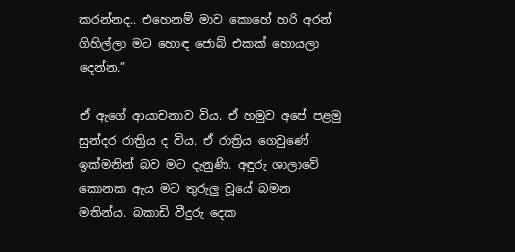කරන්නද.. එහෙනම් මාව කොහේ හරි අරන් ගිහිල්ලා මට හොඳ ජොබ් එකක් හොයලා දෙන්න.”

ඒ ඇගේ ආයාචනාව විය. ඒ හමුව අපේ පළමු සුන්දර රාත්‍රිය ද විය. ඒ රාත්‍රිය ගෙවුණේ ඉක්මනින් බව මට දැනුණි. අඳුරු ශාලාවේ කොනක ඇය මට තුරුලු වූයේ බමන මතින්ය. බකාඩි වීදුරු දෙක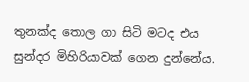තුනක්ද තොල ගා සිටි මටද එය සුන්දර මිහිරියාවක් ගෙන දුන්නේය.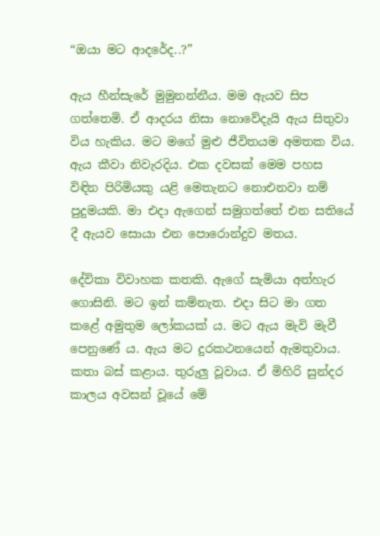“ඔයා මට ආදරේද..?”

ඇය හීන්සැරේ මුමුනන්නීය. මම ඇයව සිප ගත්තෙමි. ඒ ආදරය නිසා නොවේදැයි ඇය සිතුවා විය හැකිය. මට මගේ මුළු ජීවිතයම අමතක විය. ඇය කීවා නිවැරදිය. එක දවසක් මෙම පහස විඳින පිරිමියකු යළි මෙතැනට නොඑනවා නම් පුදුමයකි. මා එදා ඇගෙන් සමුගත්තේ එන සතියේ දී ඇයව සොයා එන පොරොන්දුව මතය.

දේවිකා විවාහක කතකි. ඇගේ සැමියා අත්හැර ගොසිනි. මට ඉන් කම්නැත. එදා සිට මා ගත කළේ අමුතුම ලෝකයක් ය. මට ඇය මැවි මැවී පෙනුණේ ය. ඇය මට දුරකථනයෙන් ඇමතුවාය. කතා බස් කළාය. තුරුලු වූවාය. ඒ මිහිරි සුන්දර කාලය අවසන් වූයේ මේ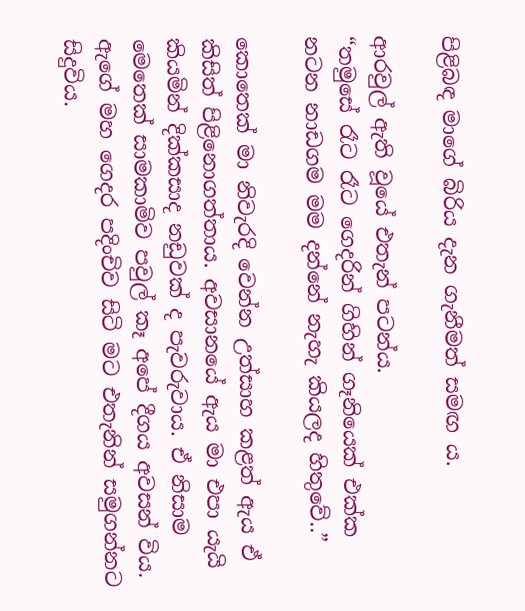පිළිබඳ මාගේ බිරිය දැන ගැනීමත් සමඟ ය.

ආරවුල් ඇති වූයේ එතැන් පටන්ය.
“තමුසේ රෑට රෑට ගෙදරින් ගිහින් ගෑනියෙක් එක්ක නටන නාඩගම මම දන්නේ නැහැ කියලද හිතුවේ..”

කොතෙක් මා නිවැරදි වෙන්න උත්සාහ කළත් ඇය ඒ කිසිත් පිළිනොගත්තාය. අවසානයේ ඇය මා එපා යැයි කියමින් දික්කසාද නඩුවක් ද පැවරුවාය. ඒ නිසාම මෙතෙක් සාමකාමිව පවුල් කෑ අපේ දීගය අවසන් විය. ඇගේ මහ ගෙදර පදිංචිව සිටි මට එතැනින් සමුගන්නට සිදුවිය.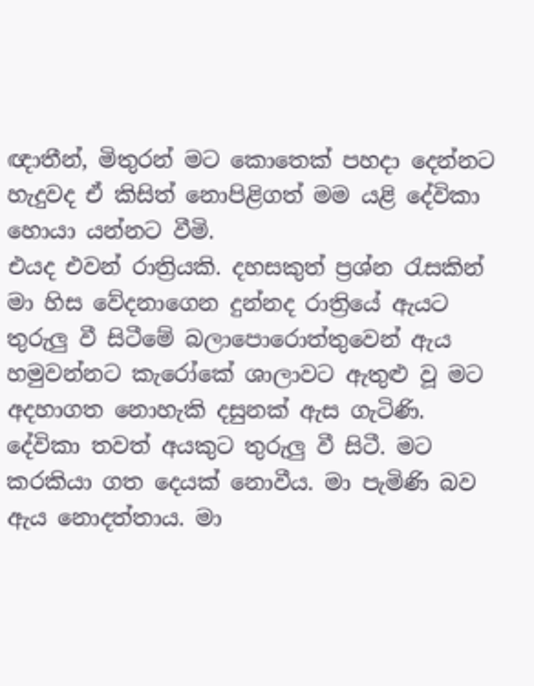ඥාතීන්, මිතුරන් මට කොතෙක් පහදා දෙන්නට හැදුවද ඒ කිසිත් නොපිළිගත් මම යළි දේවිකා හොයා යන්නට වීමි.
එයද එවන් රාත්‍රියකි. දහසකුත් ප්‍රශ්න රැසකින් මා හිස වේදනාගෙන දුන්නද රාත්‍රියේ ඇයට තුරුලු වී සිටීමේ බලාපොරොත්තුවෙන් ඇය හමුවන්නට කැරෝකේ ශාලාවට ඇතුළු වූ මට අදහාගත නොහැකි දසුනක් ඇස ගැටිණි. දේවිකා තවත් අයකුට තුරුලු වී සිටී. මට කරකියා ගත දෙයක් නොවීය. මා පැමිණි බව ඇය නොදත්තාය. මා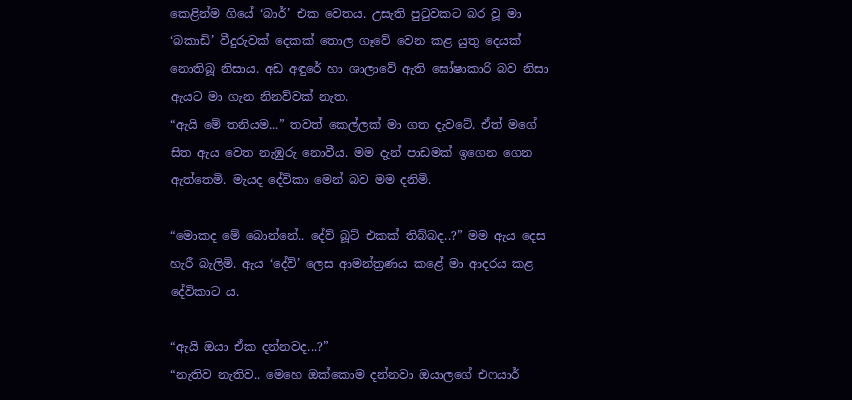කෙළින්ම ගියේ ‘බාර්’ එක වෙතය. උසැති පුටුවකට බර වූ මා ‘බකාඩි’ වීදුරුවක් දෙකක් තොල ගෑවේ වෙන කළ යුතු දෙයක් නොතිබූ නිසාය. අඩ අඳුරේ හා ශාලාවේ ඇති ඝෝෂාකාරි බව නිසා ඇයට මා ගැන නිනව්වක් නැත.
“ඇයි මේ තනියම...” තවත් කෙල්ලක් මා ගත දැවටේ. ඒත් මගේ සිත ඇය වෙත නැඹුරු නොවීය. මම දැන් පාඩමක් ඉගෙන ගෙන ඇත්තෙමි. මැයද දේවිකා මෙන් බව මම දනිමි.

“මොකද මේ බොන්නේ.. දේව් බූට් එකක් තිබ්බද..?” මම ඇය දෙස හැරී බැලිමි. ඇය ‘දේව්’ ලෙස ආමන්ත්‍රණය කළේ මා ආදරය කළ දේවිකාට ය.

“ඇයි ඔයා ඒක දන්නවද...?”
“නැතිව නැතිව.. මෙහෙ ඔක්කොම දන්නවා ඔයාලගේ එෆයාර්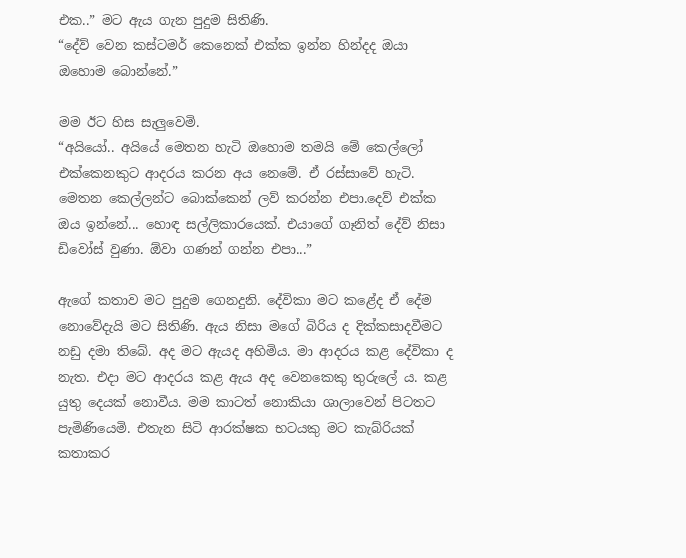එක..” මට ඇය ගැන පුදුම සිතිණි.
“දේව් වෙන කස්ටමර් කෙනෙක් එක්ක ඉන්න හින්දද ඔයා ඔහොම බොන්නේ.”

මම ඊට හිස සැලුවෙමි.
“අයියෝ.. අයියේ මෙතන හැටි ඔහොම තමයි මේ කෙල්ලෝ එක්කෙනකුට ආදරය කරන අය නෙමේ. ඒ රස්සාවේ හැටි. මෙතන කෙල්ලන්ට බොක්කෙන් ලව් කරන්න එපා.දෙව් එක්ක ඔය ඉන්නේ... හොඳ සල්ලිකාරයෙක්. එයාගේ ගෑනිත් දේව් නිසා ඩිවෝස් වුණා. ඕවා ගණන් ගන්න එපා...”

ඇගේ කතාව මට පුදුම ගෙනදුනි. දේවිකා මට කළේද ඒ දේම නොවේදැයි මට සිතිණි. ඇය නිසා මගේ බිරිය ද දික්කසාදවීමට නඩු දමා තිබේ. අද මට ඇයද අහිමිය. මා ආදරය කළ දේවිකා ද නැත. එදා මට ආදරය කළ ඇය අද වෙනකෙකු තුරුලේ ය. කළ යුතු දෙයක් නොවීය. මම කාටත් නොකියා ශාලාවෙන් පිටතට පැමිණියෙමි. එතැන සිටි ආරක්ෂක භටයකු මට කැබ්රියක් කතාකර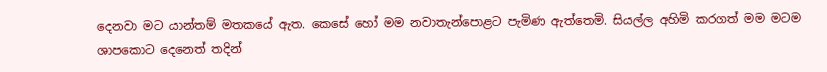දෙනවා මට යාන්තම් මතකයේ ඇත. කෙසේ හෝ මම නවාතැන්පොළට පැමිණ ඇත්තෙමි. සියල්ල අහිමි කරගත් මම මටම ශාපකොට දෙනෙත් තදින්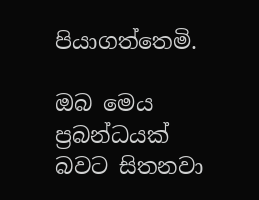පියාගත්තෙමි.

ඔබ මෙය ප්‍රබන්ධයක් බවට සිතනවා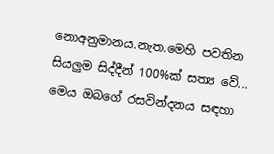නොඅනුමානය.නැත.මෙහි පවතින සියලුම සිද්දීන් 100%ක් සත්‍ය වේ... මෙය ඔබගේ රසවින්දනය සඳහා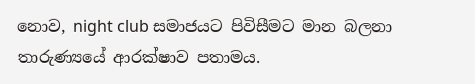නොව, night club සමාජයට පිවිසීමට මාන බලනා තාරුණ්‍යයේ ආරක්ෂාව පතාමය.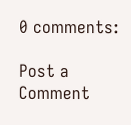0 comments:

Post a Comment